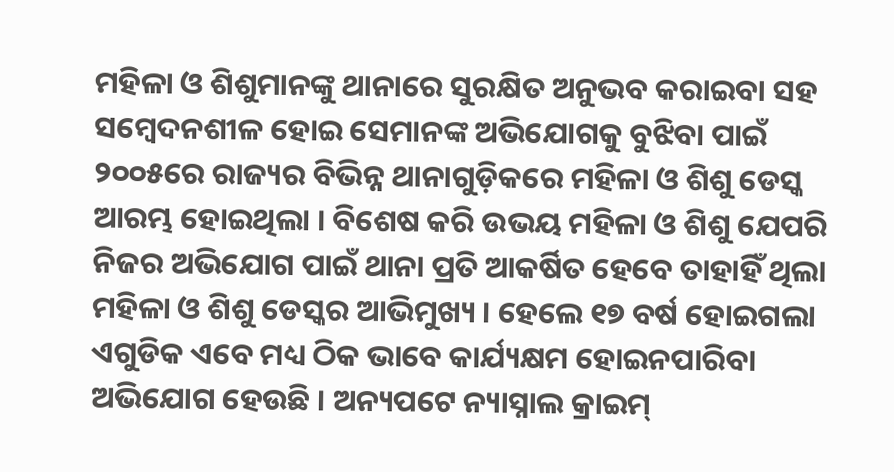ମହିଳା ଓ ଶିଶୁମାନଙ୍କୁ ଥାନାରେ ସୁରକ୍ଷିତ ଅନୁଭବ କରାଇବା ସହ ସମ୍ୱେଦନଶୀଳ ହୋଇ ସେମାନଙ୍କ ଅଭିଯୋଗକୁ ବୁଝିବା ପାଇଁ ୨୦୦୫ରେ ରାଜ୍ୟର ବିଭିନ୍ନ ଥାନାଗୁଡ଼ିକରେ ମହିଳା ଓ ଶିଶୁ ଡେସ୍କ ଆରମ୍ଭ ହୋଇଥିଲା । ବିଶେଷ କରି ଉଭୟ ମହିଳା ଓ ଶିଶୁ ଯେପରି ନିଜର ଅଭିଯୋଗ ପାଇଁ ଥାନା ପ୍ରତି ଆକର୍ଷିତ ହେବେ ତାହାହିଁ ଥିଲା ମହିଳା ଓ ଶିଶୁ ଡେସ୍କର ଆଭିମୁଖ୍ୟ । ହେଲେ ୧୭ ବର୍ଷ ହୋଇଗଲା ଏଗୁଡିକ ଏବେ ମଧ୍ୟ ଠିକ ଭାବେ କାର୍ଯ୍ୟକ୍ଷମ ହୋଇନପାରିବା ଅଭିଯୋଗ ହେଉଛି । ଅନ୍ୟପଟେ ନ୍ୟାସ୍ନାଲ କ୍ରାଇମ୍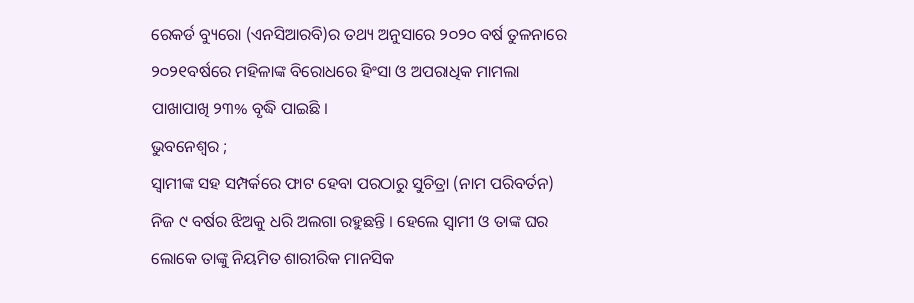ରେକର୍ଡ ବ୍ୟୁରୋ (ଏନସିଆରବି)ର ତଥ୍ୟ ଅନୁସାରେ ୨୦୨୦ ବର୍ଷ ତୁଳନାରେ ୨୦୨୧ବର୍ଷରେ ମହିଳାଙ୍କ ବିରୋଧରେ ହିଂସା ଓ ଅପରାଧିକ ମାମଲା ପାଖାପାଖି ୨୩% ବୃଦ୍ଧି ପାଇଛି ।
ଭୁବନେଶ୍ୱର ;
ସ୍ୱାମୀଙ୍କ ସହ ସମ୍ପର୍କରେ ଫାଟ ହେବା ପରଠାରୁ ସୁଚିତ୍ରା (ନାମ ପରିବର୍ତନ) ନିଜ ୯ ବର୍ଷର ଝିଅକୁ ଧରି ଅଲଗା ରହୁଛନ୍ତି । ହେଲେ ସ୍ୱାମୀ ଓ ତାଙ୍କ ଘର ଲୋକେ ତାଙ୍କୁ ନିୟମିତ ଶାରୀରିକ ମାନସିକ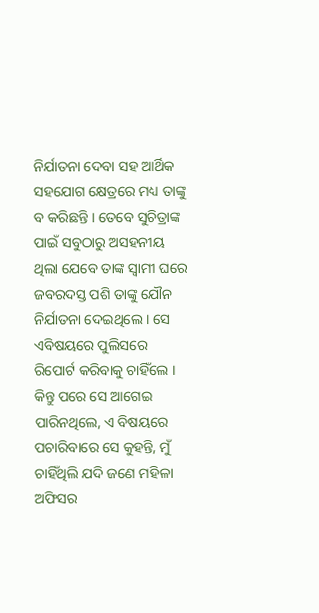ନିର୍ଯାତନା ଦେବା ସହ ଆର୍ଥିକ ସହଯୋଗ କ୍ଷେତ୍ରରେ ମଧ୍ୟ ତାଙ୍କୁ ବ କରିଛନ୍ତି । ତେବେ ସୁଚିତ୍ରାଙ୍କ ପାଇଁ ସବୁଠାରୁ ଅସହନୀୟ ଥିଲା ଯେବେ ତାଙ୍କ ସ୍ୱାମୀ ଘରେ ଜବରଦସ୍ତ ପଶି ତାଙ୍କୁ ଯୌନ ନିର୍ଯାତନା ଦେଇଥିଲେ । ସେ ଏବିଷୟରେ ପୁଲିସରେ ରିପୋର୍ଟ କରିବାକୁ ଚାହିଁଲେ । କିନ୍ତୁ ପରେ ସେ ଆଗେଇ ପାରିନଥିଲେ, ଏ ବିଷୟରେ ପଚାରିବାରେ ସେ କୁହନ୍ତି, ମୁଁ ଚାହିଁଥିଲି ଯଦି ଜଣେ ମହିଳା ଅଫିସର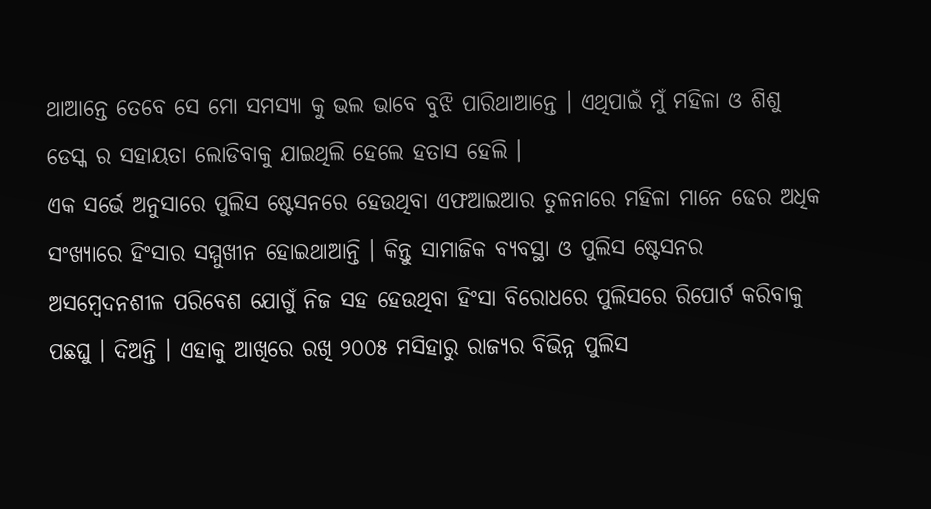ଥାଆନ୍ତେ ତେବେ ସେ ମୋ ସମସ୍ୟା କୁ ଭଲ ଭାବେ ବୁଝି ପାରିଥାଆନ୍ତେ । ଏଥିପାଇଁ ମୁଁ ମହିଳା ଓ ଶିଶୁ ଡେସ୍କ ର ସହାୟତା ଲୋଡିବାକୁ ଯାଇଥିଲି ହେଲେ ହତାସ ହେଲି ।
ଏକ ସର୍ଭେ ଅନୁସାରେ ପୁଲିସ ଷ୍ଟେସନରେ ହେଉଥିବା ଏଫଆଇଆର ତୁଳନାରେ ମହିଳା ମାନେ ଢେର ଅଧିକ ସଂଖ୍ୟାରେ ହିଂସାର ସମ୍ମୁଖୀନ ହୋଇଥାଆନ୍ତି । କିନ୍ତୁ ସାମାଜିକ ବ୍ୟବସ୍ଥା ଓ ପୁଲିସ ଷ୍ଟେସନର ଅସମ୍ବେଦନଶୀଳ ପରିବେଶ ଯୋଗୁଁ ନିଜ ସହ ହେଉଥିବା ହିଂସା ବିରୋଧରେ ପୁଲିସରେ ରିପୋର୍ଟ କରିବାକୁ ପଛଘୁ । ଦିଅନ୍ତି । ଏହାକୁ ଆଖିରେ ରଖି ୨୦୦୫ ମସିହାରୁ ରାଜ୍ୟର ବିଭିନ୍ନ ପୁଲିସ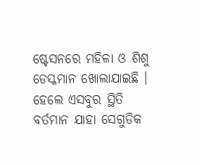ଷ୍ଟେସନରେ ମହିଳା ଓ ଶିଶୁ ଡେସ୍କମାନ ଖୋଲାଯାଇଛି । ହେଲେ ଏସବୁର ସ୍ଥିତି ବର୍ତମାନ ଯାହା ସେଗୁଡିକ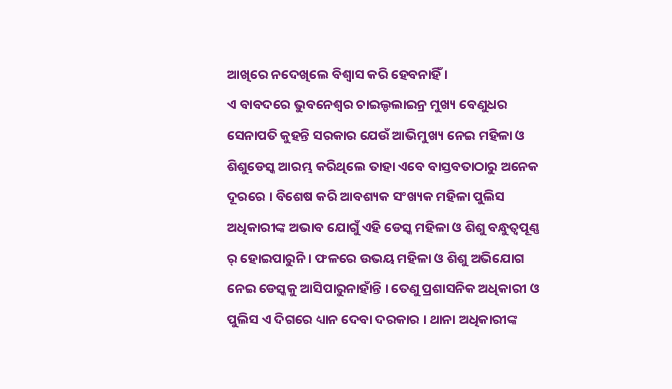ଆଖିରେ ନଦେଖିଲେ ବିଶ୍ୱାସ କରି ହେବନାହିଁ ।
ଏ ବାବଦରେ ଭୁବନେଶ୍ୱର ଚାଇଲ୍ଡଲାଇନ୍ର ମୁଖ୍ୟ ବେଣୁଧର ସେନାପତି କୁହନ୍ତି ସରକାର ଯେଉଁ ଆଭିମୁଖ୍ୟ ନେଇ ମହିଳା ଓ ଶିଶୁଡେସ୍କ ଆରମ୍ଭ କରିଥିଲେ ତାହା ଏବେ ବାସ୍ତବତାଠାରୁ ଅନେକ ଦୂରରେ । ବିଶେଷ କରି ଆବଶ୍ୟକ ସଂଖ୍ୟକ ମହିଳା ପୁଲିସ ଅଧିକାରୀଙ୍କ ଅଭାବ ଯୋଗୁଁ ଏହି ଡେସ୍କ ମହିଳା ଓ ଶିଶୁ ବନ୍ଧୁତ୍ୱପୂଣ୍ଣ ର୍ ହୋଇପାରୁନି । ଫଳରେ ଉଭୟ ମହିଳା ଓ ଶିଶୁ ଅଭିଯୋଗ ନେଇ ଡେସ୍କକୁ ଆସିପାରୁନାହାଁନ୍ତି । ତେଣୁ ପ୍ରଶାସନିକ ଅଧିକାରୀ ଓ ପୁଲିସ ଏ ଦିଗରେ ଧ୍ୟାନ ଦେବା ଦରକାର । ଥାନା ଅଧିକାରୀଙ୍କ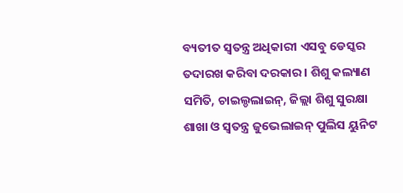ବ୍ୟତୀତ ସ୍ୱତନ୍ତ୍ର ଅଧିକାରୀ ଏସବୁ ଡେସ୍କର ତଦାରଖ କରିବା ଦରକାର । ଶିଶୁ କଲ୍ୟାଣ ସମିତି, ଚାଇଲ୍ଡଲାଇନ୍, ଜିଲ୍ଲା ଶିଶୁ ସୁରକ୍ଷା ଶାଖା ଓ ସ୍ୱତନ୍ତ୍ର ଜୁଭେଲାଇନ୍ ପୁଲିସ ୟୁନିଟ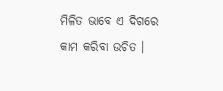ମିଳିତ ଭାବେ ଏ ଦିଗରେ କାମ କରିବା ଉଚିତ ।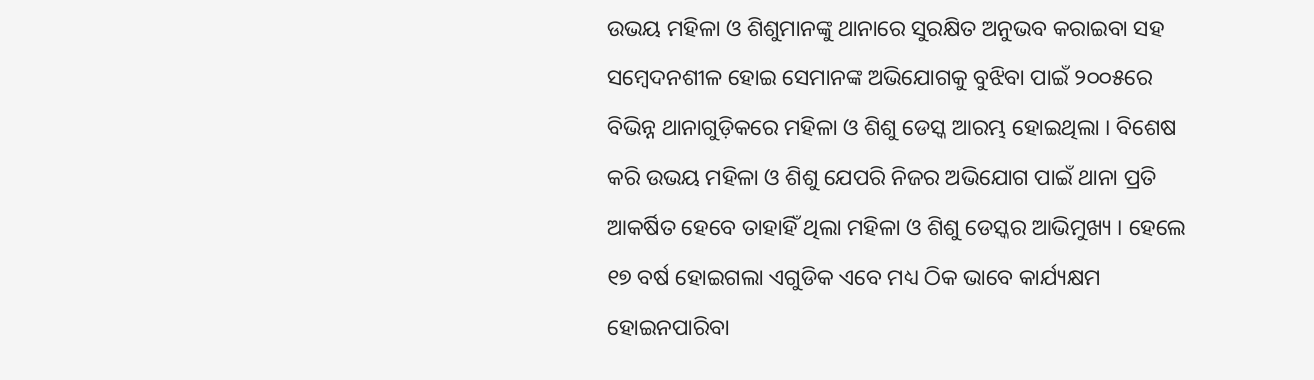ଉଭୟ ମହିଳା ଓ ଶିଶୁମାନଙ୍କୁ ଥାନାରେ ସୁରକ୍ଷିତ ଅନୁଭବ କରାଇବା ସହ ସମ୍ୱେଦନଶୀଳ ହୋଇ ସେମାନଙ୍କ ଅଭିଯୋଗକୁ ବୁଝିବା ପାଇଁ ୨୦୦୫ରେ ବିଭିନ୍ନ ଥାନାଗୁଡ଼ିକରେ ମହିଳା ଓ ଶିଶୁ ଡେସ୍କ ଆରମ୍ଭ ହୋଇଥିଲା । ବିଶେଷ କରି ଉଭୟ ମହିଳା ଓ ଶିଶୁ ଯେପରି ନିଜର ଅଭିଯୋଗ ପାଇଁ ଥାନା ପ୍ରତି ଆକର୍ଷିତ ହେବେ ତାହାହିଁ ଥିଲା ମହିଳା ଓ ଶିଶୁ ଡେସ୍କର ଆଭିମୁଖ୍ୟ । ହେଲେ ୧୭ ବର୍ଷ ହୋଇଗଲା ଏଗୁଡିକ ଏବେ ମଧ୍ୟ ଠିକ ଭାବେ କାର୍ଯ୍ୟକ୍ଷମ ହୋଇନପାରିବା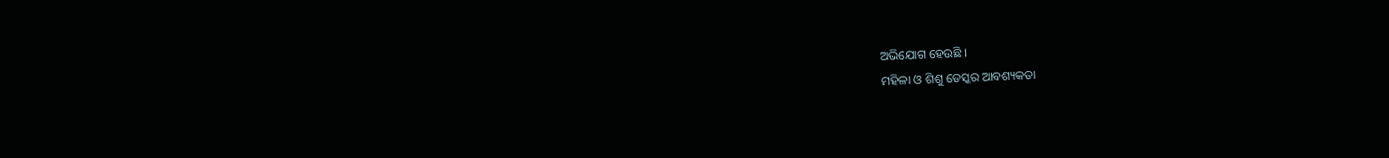ଅଭିଯୋଗ ହେଉଛି ।
ମହିଳା ଓ ଶିଶୁ ଡେସ୍କର ଆବଶ୍ୟକତା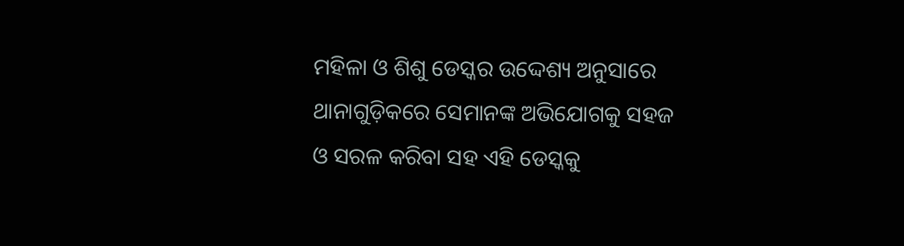ମହିଳା ଓ ଶିଶୁ ଡେସ୍କର ଉଦ୍ଦେଶ୍ୟ ଅନୁସାରେ ଥାନାଗୁଡ଼ିକରେ ସେମାନଙ୍କ ଅଭିଯୋଗକୁ ସହଜ ଓ ସରଳ କରିବା ସହ ଏହି ଡେସ୍କକୁ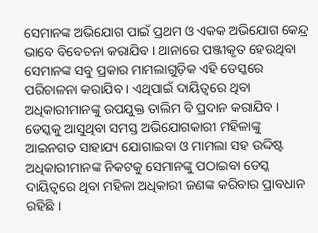ସେମାନଙ୍କ ଅଭିଯୋଗ ପାଇଁ ପ୍ରଥମ ଓ ଏକକ ଅଭିଯୋଗ କେନ୍ଦ୍ର ଭାବେ ବିବେଚନା କରାଯିବ । ଥାନାରେ ପଞ୍ଜୀକୃତ ହେଉଥିବା ସେମାନଙ୍କ ସବୁ ପ୍ରକାର ମାମଲାଗୁଡ଼ିକ ଏହି ଡେସ୍କରେ ପରିଚାଳନା କରାଯିବ । ଏଥିପାଇଁ ଦାୟିତ୍ୱରେ ଥିବା ଅଧିକାରୀମାନଙ୍କୁ ଉପଯୁକ୍ତ ତାଲିମ ବି ପ୍ରଦାନ କରାଯିବ । ଡେସ୍କକୁ ଆସୁଥିବା ସମସ୍ତ ଅଭିଯୋଗକାରୀ ମହିଳାଙ୍କୁ ଆଇନଗତ ସାହାଯ୍ୟ ଯୋଗାଇବା ଓ ମାମଲା ସହ ଉଦ୍ଦିଷ୍ଟ ଅଧିକାରୀମାନଙ୍କ ନିକଟକୁ ସେମାନଙ୍କୁ ପଠାଇବା ଡେସ୍କ ଦାୟିତ୍ୱରେ ଥିବା ମହିଳା ଅଧିକାରୀ ଜଣଙ୍କ କରିବାର ପ୍ରାବଧାନ ରହିଛି ।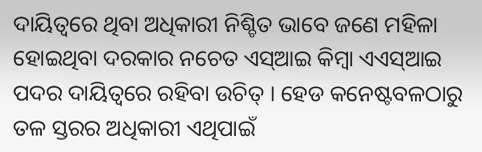ଦାୟିତ୍ୱରେ ଥିବା ଅଧିକାରୀ ନିଶ୍ଚିତ ଭାବେ ଜଣେ ମହିଳା ହୋଇଥିବା ଦରକାର ନଚେତ ଏସ୍ଆଇ କିମ୍ୱା ଏଏସ୍ଆଇ ପଦର ଦାୟିତ୍ୱରେ ରହିବା ଉଚିତ୍ । ହେଡ କନେଷ୍ଟବଳଠାରୁ ତଳ ସ୍ତରର ଅଧିକାରୀ ଏଥିପାଇଁ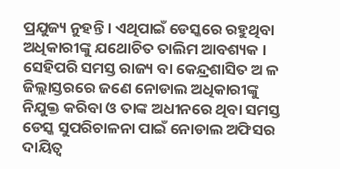ପ୍ରଯୁଜ୍ୟ ନୁହନ୍ତି । ଏଥିପାଇଁ ଡେସ୍କରେ ରହୁଥିବା ଅଧିକାରୀଙ୍କୁ ଯଥୋଚିତ ତାଲିମ ଆବଶ୍ୟକ । ସେହିପରି ସମସ୍ତ ରାଜ୍ୟ ବା କେନ୍ଦ୍ରଶାସିତ ଅ ଳ ଜିଲ୍ଲାସ୍ତରରେ ଜଣେ ନୋଡାଲ ଅଧିକାରୀଙ୍କୁ ନିଯୁକ୍ତ କରିବା ଓ ତାଙ୍କ ଅଧୀନରେ ଥିବା ସମସ୍ତ ଡେସ୍କ ସୁପରିଚାଳନା ପାଇଁ ନୋଡାଲ ଅଫିସର ଦାୟିତ୍ୱ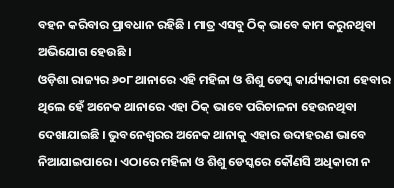ବହନ କରିବାର ପ୍ରାବଧାନ ରହିଛି । ମାତ୍ର ଏସବୁ ଠିକ୍ ଭାବେ କାମ କରୁନଥିବା ଅଭିଯୋଗ ହେଉଛି ।
ଓଡ଼ିଶା ରାଜ୍ୟର ୬୦୮ ଥାନାରେ ଏହି ମହିଳା ଓ ଶିଶୁ ଡେସ୍କ କାର୍ଯ୍ୟକାରୀ ହେବାର ଥିଲେ ହେଁ ଅନେକ ଥାନାରେ ଏହା ଠିକ୍ ଭାବେ ପରିଚାଳନା ହେଉନଥିବା ଦେଖାଯାଇଛି । ଭୁବନେଶ୍ୱରର ଅନେକ ଥାନାକୁ ଏହାର ଉଦାହରଣ ଭାବେ ନିଆଯାଇପାରେ । ଏଠାରେ ମହିଳା ଓ ଶିଶୁ ଡେସ୍କରେ କୌଣସି ଅଧିକାରୀ ନ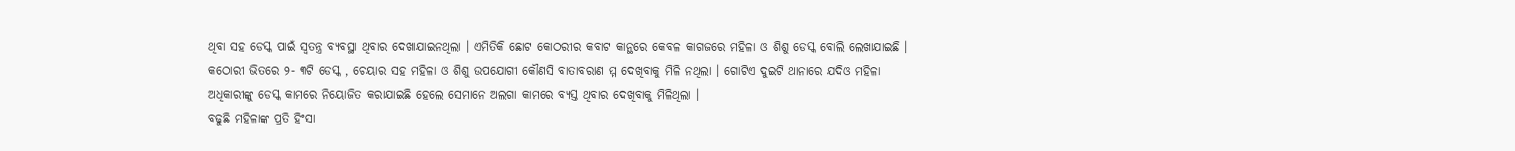ଥିବା ସହ ଡେସ୍କ ପାଇଁ ସ୍ୱତନ୍ତ୍ର ବ୍ୟବସ୍ଥା ଥିବାର ଦେଖାଯାଇନଥିଲା । ଏମିତିକି ଛୋଟ କୋଠରୀର କବାଟ କାନ୍ଥରେ କେବଳ କାଗଜରେ ମହିଳା ଓ ଶିଶୁ ଡେସ୍କ ବୋଲି ଲେଖାଯାଇଛି । କଠୋରୀ ଭିତରେ ୨- ୩ଟି ଡେସ୍କ , ଚେୟାର ସହ ମହିଳା ଓ ଶିଶୁ ଉପଯୋଗୀ କୌଣସି ବାତାବରାଣ ମ୍ମ ଦେଖିବାକୁ ମିଳି ନଥିଲା । ଗୋଟିଏ ଦୁଇଟି ଥାନାରେ ଯଦିଓ ମହିଳା ଅଧିକାରୀଙ୍କୁ ଡେସ୍କ କାମରେ ନିୟୋଜିତ କରାଯାଇଛି ହେଲେ ସେମାନେ ଅଲଗା କାମରେ ବ୍ୟସ୍ତ ଥିବାର ଦେଖିବାକୁ ମିଳିଥିଲା ।
ବଢୁଛି ମହିଳାଙ୍କ ପ୍ରତି ହିଂସା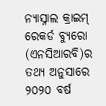ନ୍ୟାସ୍ନାଲ କ୍ରାଇମ୍ ରେକର୍ଡ ବ୍ୟୁରୋ (ଏନସିଆରବି)ର ତଥ୍ୟ ଅନୁସାରେ ୨୦୨୦ ବର୍ଷ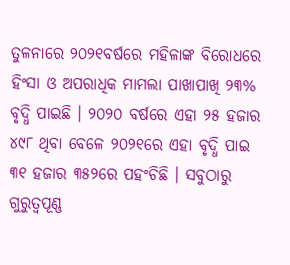ତୁଳନାରେ ୨୦୨୧ବର୍ଷରେ ମହିଳାଙ୍କ ବିରୋଧରେ ହିଂସା ଓ ଅପରାଧିକ ମାମଲା ପାଖାପାଖି ୨୩% ବୃଦ୍ଧି ପାଇଛି । ୨୦୨୦ ବର୍ଷରେ ଏହା ୨୫ ହଜାର ୪୯୮ ଥିବା ବେଳେ ୨୦୨୧ରେ ଏହା ବୃଦ୍ଧି ପାଇ ୩୧ ହଜାର ୩୫୨ରେ ପହଂଚିଛି । ସବୁଠାରୁ ଗୁରୁତ୍ୱପୂଣ୍ଣ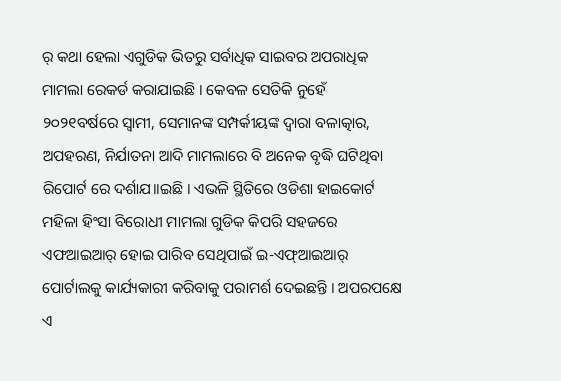ର୍ କଥା ହେଲା ଏଗୁଡିକ ଭିତରୁ ସର୍ବାଧିକ ସାଇବର ଅପରାଧିକ ମାମଲା ରେକର୍ଡ କରାଯାଇଛି । କେବଳ ସେତିକି ନୁହେଁ ୨୦୨୧ବର୍ଷରେ ସ୍ୱାମୀ, ସେମାନଙ୍କ ସମ୍ପର୍କୀୟଙ୍କ ଦ୍ୱାରା ବଳାତ୍କାର, ଅପହରଣ, ନିର୍ଯାତନା ଆଦି ମାମଲାରେ ବି ଅନେକ ବୃଦ୍ଧି ଘଟିଥିବା ରିପୋର୍ଟ ରେ ଦର୍ଶାଯ।।ଇଛି । ଏଭଳି ସ୍ଥିତିରେ ଓଡିଶା ହାଇକୋର୍ଟ ମହିଳା ହିଂସା ବିରୋଧୀ ମାମଲା ଗୁଡିକ କିପରି ସହଜରେ ଏଫଆଇଆର୍ ହୋଇ ପାରିବ ସେଥିପାଇଁ ଇ-ଏଫ୍ଆଇଆର୍ ପୋର୍ଟାଲକୁ କାର୍ଯ୍ୟକାରୀ କରିବାକୁ ପରାମର୍ଶ ଦେଇଛନ୍ତି । ଅପରପକ୍ଷେ ଏ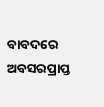ବାବଦରେ ଅବସରପ୍ରାପ୍ତ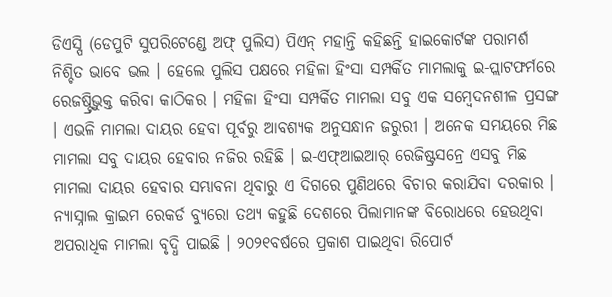ଡିଏସ୍ପି (ଡେପୁଟି ସୁପରିଟେଣ୍ଡେ ଅଫ୍ ପୁଲିସ) ପିଏନ୍ ମହାନ୍ତି କହିଛନ୍ତି ହାଇକୋର୍ଟଙ୍କ ପରାମର୍ଶ ନିଶ୍ଚିତ ଭାବେ ଭଲ । ହେଲେ ପୁଲିସ ପକ୍ଷରେ ମହିଳା ହିଂସା ସମ୍ପର୍କିତ ମାମଲାକୁ ଇ-ପ୍ଲାଟଫର୍ମରେ ରେଜଷ୍ଟ୍ରିଭୁକ୍ତ କରିବା କାଠିକର । ମହିଳା ହିଂସା ସମ୍ପର୍କିତ ମାମଲା ସବୁ ଏକ ସମ୍ବେଦନଶୀଳ ପ୍ରସଙ୍ଗ । ଏଭଳି ମାମଲା ଦାୟର ହେବା ପୂର୍ବରୁ ଆବଶ୍ୟକ ଅନୁସନ୍ଧାନ ଜରୁରୀ । ଅନେକ ସମୟରେ ମିଛ ମାମଲା ସବୁ ଦାୟର ହେବାର ନଜିର ରହିଛି । ଇ-ଏଫ୍ଆଇଆର୍ ରେଜିଷ୍ଟ୍ରସନ୍ରେ ଏସବୁ ମିଛ ମାମଲା ଦାୟର ହେବାର ସମ୍ଭାବନା ଥିବାରୁ ଏ ଦିଗରେ ପୁଣିଥରେ ବିଚାର କରାଯିବା ଦରକାର ।
ନ୍ୟାସ୍ନାଲ କ୍ରାଇମ ରେକର୍ଡ ବ୍ୟୁରୋ ତଥ୍ୟ କହୁଛି ଦେଶରେ ପିଲାମାନଙ୍କ ବିରୋଧରେ ହେଉଥିବା ଅପରାଧିକ ମାମଲା ବୃଦ୍ଧି ପାଇଛି । ୨୦୨୧ବର୍ଷରେ ପ୍ରକାଶ ପାଇଥିବା ରିପୋର୍ଟ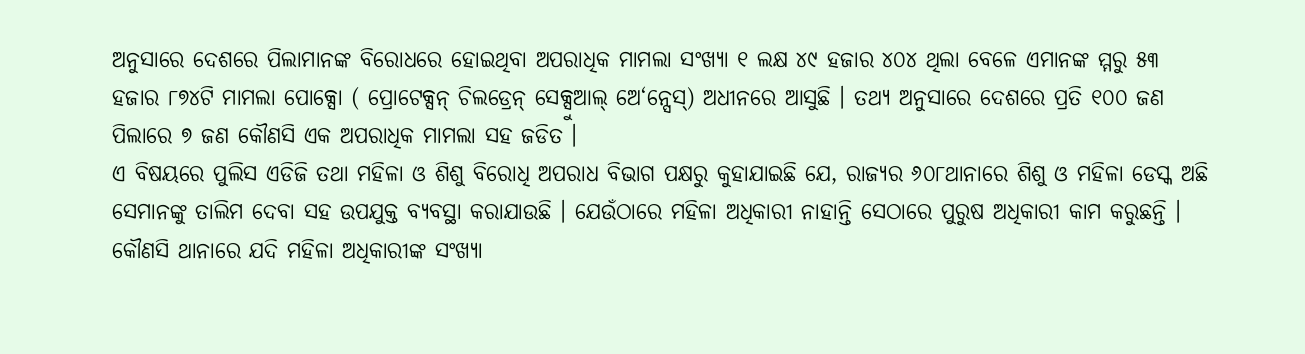ଅନୁସାରେ ଦେଶରେ ପିଲାମାନଙ୍କ ବିରୋଧରେ ହୋଇଥିବା ଅପରାଧିକ ମାମଲା ସଂଖ୍ୟା ୧ ଲକ୍ଷ ୪୯ ହଜାର ୪୦୪ ଥିଲା ବେଳେ ଏମାନଙ୍କ ମ୍ମରୁ ୫୩ ହଜାର ୮୭୪ଟି ମାମଲା ପୋକ୍ସୋ ( ପ୍ରୋଟେକ୍ସନ୍ ଚିଲଡ୍ରେନ୍ ସେକ୍ସୁଆଲ୍ ଅେ‘ନ୍ସେସ୍) ଅଧୀନରେ ଆସୁଛି । ତଥ୍ୟ ଅନୁସାରେ ଦେଶରେ ପ୍ରତି ୧୦୦ ଜଣ ପିଲାରେ ୭ ଜଣ କୌଣସି ଏକ ଅପରାଧିକ ମାମଲା ସହ ଜଡିତ ।
ଏ ବିଷୟରେ ପୁଲିସ ଏଡିଜି ତଥା ମହିଳା ଓ ଶିଶୁ ବିରୋଧି ଅପରାଧ ବିଭାଗ ପକ୍ଷରୁ କୁହାଯାଇଛି ଯେ, ରାଜ୍ୟର ୬୦୮ଥାନାରେ ଶିଶୁ ଓ ମହିଳା ଡେସ୍କ ଅଛି ସେମାନଙ୍କୁ ତାଲିମ ଦେବା ସହ ଉପଯୁକ୍ତ ବ୍ୟବସ୍ଥା କରାଯାଉଛି । ଯେଉଁଠାରେ ମହିଳା ଅଧିକାରୀ ନାହାନ୍ତି ସେଠାରେ ପୁରୁଷ ଅଧିକାରୀ କାମ କରୁଛନ୍ତି । କୌଣସି ଥାନାରେ ଯଦି ମହିଳା ଅଧିକାରୀଙ୍କ ସଂଖ୍ୟା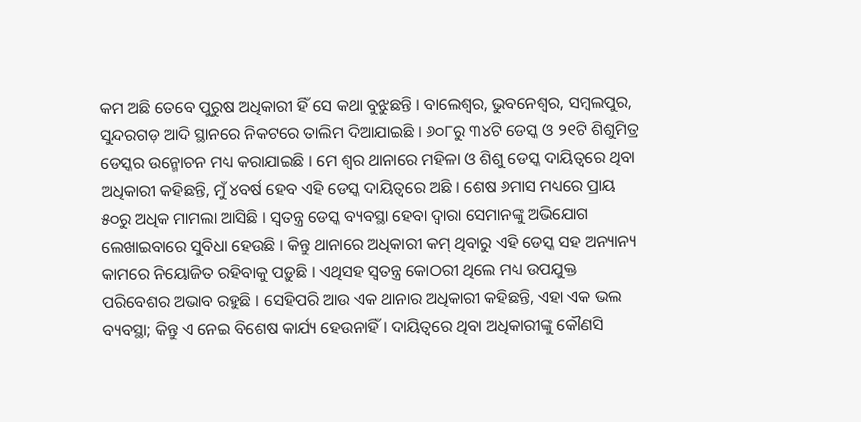କମ ଅଛି ତେବେ ପୁରୁଷ ଅଧିକାରୀ ହିଁ ସେ କଥା ବୁଝୁଛନ୍ତି । ବାଲେଶ୍ୱର, ଭୁବନେଶ୍ୱର, ସମ୍ୱଲପୁର, ସୁନ୍ଦରଗଡ଼ ଆଦି ସ୍ଥାନରେ ନିକଟରେ ତାଲିମ ଦିଆଯାଇଛି । ୬୦୮ରୁ ୩୪ଟି ଡେସ୍କ ଓ ୨୧ଟି ଶିଶୁମିତ୍ର ଡେସ୍କର ଉନ୍ମୋଚନ ମଧ୍ୟ କରାଯାଇଛି । ମେ ଶ୍ୱର ଥାନାରେ ମହିଳା ଓ ଶିଶୁ ଡେସ୍କ ଦାୟିତ୍ୱରେ ଥିବା ଅଧିକାରୀ କହିଛନ୍ତି, ମୁଁ ୪ବର୍ଷ ହେବ ଏହି ଡେସ୍କ ଦାୟିତ୍ୱରେ ଅଛି । ଶେଷ ୬ମାସ ମଧ୍ୟରେ ପ୍ରାୟ ୫୦ରୁ ଅଧିକ ମାମଲା ଆସିଛି । ସ୍ୱତନ୍ତ୍ର ଡେସ୍କ ବ୍ୟବସ୍ଥା ହେବା ଦ୍ୱାରା ସେମାନଙ୍କୁ ଅଭିଯୋଗ ଲେଖାଇବାରେ ସୁବିଧା ହେଉଛି । କିନ୍ତୁ ଥାନାରେ ଅଧିକାରୀ କମ୍ ଥିବାରୁ ଏହି ଡେସ୍କ ସହ ଅନ୍ୟାନ୍ୟ କାମରେ ନିୟୋଜିତ ରହିବାକୁ ପଡ଼ୁଛି । ଏଥିସହ ସ୍ୱତନ୍ତ୍ର କୋଠରୀ ଥିଲେ ମଧ୍ୟ ଉପଯୁକ୍ତ ପରିବେଶର ଅଭାବ ରହୁଛି । ସେହିପରି ଆଉ ଏକ ଥାନାର ଅଧିକାରୀ କହିଛନ୍ତି, ଏହା ଏକ ଭଲ ବ୍ୟବସ୍ଥା; କିନ୍ତୁ ଏ ନେଇ ବିଶେଷ କାର୍ଯ୍ୟ ହେଉନାହିଁ । ଦାୟିତ୍ୱରେ ଥିବା ଅଧିକାରୀଙ୍କୁ କୌଣସି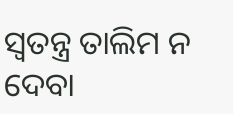ସ୍ୱତନ୍ତ୍ର ତାଲିମ ନ ଦେବା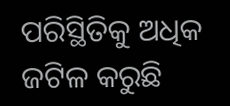ପରିସ୍ଥିତିକୁ ଅଧିକ ଜଟିଳ କରୁଛି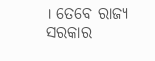। ତେବେ ରାଜ୍ୟ ସରକାର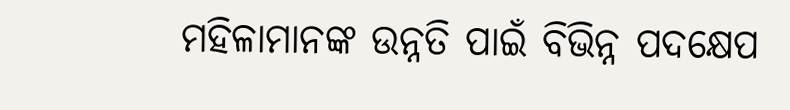ମହିଳାମାନଙ୍କ ଉନ୍ନତି ପାଇଁ ବିଭିନ୍ନ ପଦକ୍ଷେପ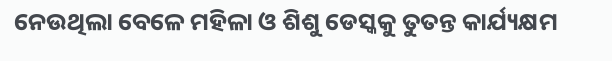ନେଉଥିଲା ବେଳେ ମହିଳା ଓ ଶିଶୁ ଡେସ୍କକୁ ତୁତନ୍ତ କାର୍ଯ୍ୟକ୍ଷମ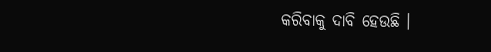କରିବାକୁ ଦାବି ହେଉଛି ।